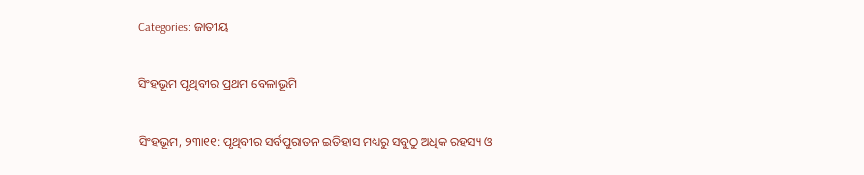Categories: ଜାତୀୟ

ସିଂହଭୂମ ପୃଥିବୀର ପ୍ରଥମ ବେଳାଭୂମି

ସିଂହଭୂମ, ୨୩ା୧୧: ପୃଥିବୀର ସର୍ବପୁରାତନ ଇତିହାସ ମଧ୍ୟରୁ ସବୁଠୁ ଅଧିକ ରହସ୍ୟ ଓ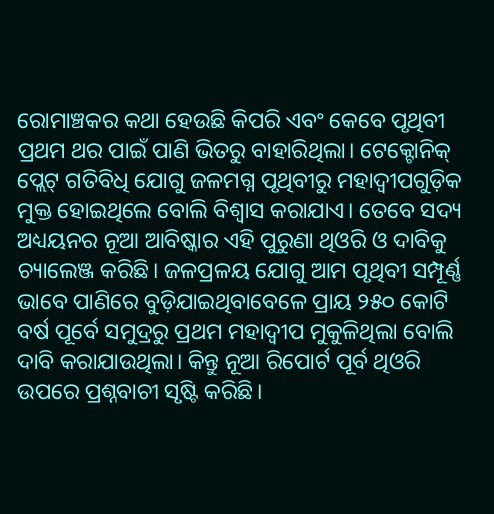ରୋମାଞ୍ଚକର କଥା ହେଉଛି କିପରି ଏବଂ କେବେ ପୃଥିବୀ ପ୍ରଥମ ଥର ପାଇଁ ପାଣି ଭିତରୁ ବାହାରିଥିଲା। ଟେକ୍ଟୋନିକ୍‌ ପ୍ଲେଟ୍‌ ଗତିବିଧି ଯୋଗୁ ଜଳମଗ୍ନ ପୃଥିବୀରୁ ମହାଦ୍ୱୀପଗୁଡ଼ିକ ମୁକ୍ତ ହୋଇଥିଲେ ବୋଲି ବିଶ୍ୱାସ କରାଯାଏ। ତେବେ ସଦ୍ୟ ଅଧ୍ୟୟନର ନୂଆ ଆବିଷ୍କାର ଏହି ପୁରୁଣା ଥିଓରି ଓ ଦାବିକୁ ଚ୍ୟାଲେଞ୍ଜ କରିଛି। ଜଳପ୍ରଳୟ ଯୋଗୁ ଆମ ପୃଥିବୀ ସମ୍ପୂର୍ଣ୍ଣ ଭାବେ ପାଣିରେ ବୁଡ଼ିଯାଇଥିବାବେଳେ ପ୍ରାୟ ୨୫୦ କୋଟି ବର୍ଷ ପୂର୍ବେ ସମୁଦ୍ରରୁ ପ୍ରଥମ ମହାଦ୍ୱୀପ ମୁକୁଳିଥିଲା ବୋଲି ଦାବି କରାଯାଉଥିଲା। କିନ୍ତୁ ନୂଆ ରିପୋର୍ଟ ପୂର୍ବ ଥିଓରି ଉପରେ ପ୍ରଶ୍ନବାଚୀ ସୃଷ୍ଟି କରିଛି।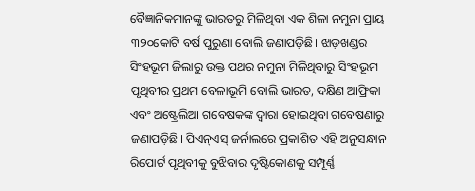ବୈଜ୍ଞାନିକମାନଙ୍କୁ ଭାରତରୁ ମିଳିଥିବା ଏକ ଶିଳା ନମୁନା ପ୍ରାୟ ୩୨୦କୋଟି ବର୍ଷ ପୁରୁଣା ବୋଲି ଜଣାପଡ଼ିଛି। ଝାଡ଼ଖଣ୍ଡର ସିଂହଭୂମ ଜିଲାରୁ ଉକ୍ତ ପଥର ନମୁନା ମିଳିଥିବାରୁ ସିଂହଭୂମ ପୃଥିବୀର ପ୍ରଥମ ବେଳାଭୂମି ବୋଲି ଭାରତ, ଦକ୍ଷିଣ ଆଫ୍ରିକା ଏବଂ ଅଷ୍ଟ୍ରେଲିଆ ଗବେଷକଙ୍କ ଦ୍ୱାରା ହୋଇଥିବା ଗବେଷଣାରୁ ଜଣାପଡ଼ିଛି। ପିଏନ୍‌ଏସ୍‌ ଜର୍ନାଲରେ ପ୍ରକାଶିତ ଏହି ଅନୁସନ୍ଧାନ ରିପୋର୍ଟ ପୃଥିବୀକୁ ବୁଝିବାର ଦୃଷ୍ଟିକୋଣକୁ ସମ୍ପୂର୍ଣ୍ଣ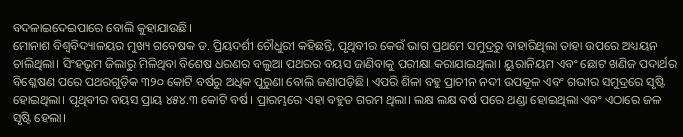ବଦଳାଇଦେଇପାରେ ବୋଲି କୁହାଯାଉଛି।
ମୋନାଶ ବିଶ୍ୱବିଦ୍ୟାଳୟର ମୁଖ୍ୟ ଗବେଷକ ଡ. ପ୍ରିୟଦର୍ଶୀ ଚୌଧୁରୀ କହିଛନ୍ତି, ପୃଥିବୀର କେଉଁ ଭାଗ ପ୍ରଥମେ ସମୁଦ୍ରରୁ ବାହାରିଥିଲା ତାହା ଉପରେ ଅଧ୍ୟୟନ ଚାଲିଥିଲା। ସିଂହଭୂମ ଜିଲାରୁ ମିଳିଥିବା ବିଶେଷ ଧରଣର ବଲୁଆ ପଥରର ବୟସ ଜାଣିବାକୁ ପରୀକ୍ଷା କରାଯାଇଥିଲା। ୟୁରାନିୟମ ଏବଂ ଛୋଟ ଖଣିଜ ପଦାର୍ଥର ବିଶ୍ଳେଷଣ ପରେ ପଥରଗୁଡ଼ିକ ୩୨୦ କୋଟି ବର୍ଷରୁ ଅଧିକ ପୁରୁଣା ବୋଲି ଜଣାପଡ଼ିଛି। ଏପରି ଶିଳା ବହୁ ପ୍ରାଚୀନ ନଦୀ ଉପକୂଳ ଏବଂ ଗଭୀର ସମୁଦ୍ରରେ ସୃଷ୍ଟି ହୋଇଥିଲା। ପୃଥିବୀର ବୟସ ପ୍ରାୟ ୪୫୪.୩ କୋଟି ବର୍ଷ। ପ୍ରାରମ୍ଭରେ ଏହା ବହୁତ ଗରମ ଥିଲା। ଲକ୍ଷ ଲକ୍ଷ ବର୍ଷ ପରେ ଥଣ୍ଡା ହୋଇଥିଲା ଏବଂ ଏଠାରେ ଜଳ ସୃଷ୍ଟି ହେଲା।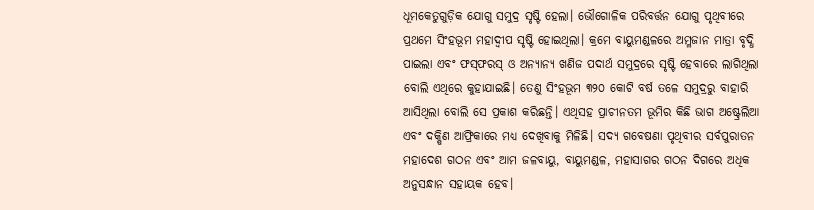ଧୂମକେତୁଗୁଡ଼ିକ ଯୋଗୁ ସମୁଦ୍ର ସୃଷ୍ଟି ହେଲା। ଭୌଗୋଳିକ ପରିବର୍ତ୍ତନ ଯୋଗୁ ପୃଥିବୀରେ ପ୍ରଥମେ ସିଂହଭୂମ ମହାଦ୍ୱୀପ ସୃଷ୍ଟି ହୋଇଥିଲା। କ୍ରମେ ବାୟୁମଣ୍ଡଳରେ ଅମ୍ଳଜାନ ମାତ୍ରା ବୃଦ୍ଧି ପାଇଲା ଏବଂ ଫସ୍‌ଫରସ୍‌ ଓ ଅନ୍ୟାନ୍ୟ ଖଣିଜ ପଦାର୍ଥ ସମୁଦ୍ରରେ ସୃଷ୍ଟି ହେବାରେ ଲାଗିଥିଲା ବୋଲି ଏଥିରେ କୁହାଯାଇଛି। ତେଣୁ ସିଂହଭୂମ ୩୨୦ କୋଟି ବର୍ଷ ତଳେ ସମୁଦ୍ରରୁ ବାହାରି ଆସିଥିଲା ବୋଲି ସେ ପ୍ରକାଶ କରିଛନ୍ତି। ଏଥିସହ ପ୍ରାଚୀନତମ ଭୂମିର କିଛି ଭାଗ ଅଷ୍ଟ୍ରେଲିଆ ଏବଂ ଦକ୍ଷିଣ ଆଫ୍ରିକାରେ ମଧ୍ୟ ଦେଖିବାକୁ ମିଳିଛି। ସଦ୍ୟ ଗବେଷଣା ପୃଥିବୀର ସର୍ବପୁରାତନ ମହାଦେଶ ଗଠନ ଏବଂ ଆମ ଜଳବାୟୁ, ବାୟୁମଣ୍ଡଳ, ମହାସାଗର ଗଠନ ଦିଗରେ ଅଧିକ ଅନୁସନ୍ଧାନ ସହାୟକ ହେବ।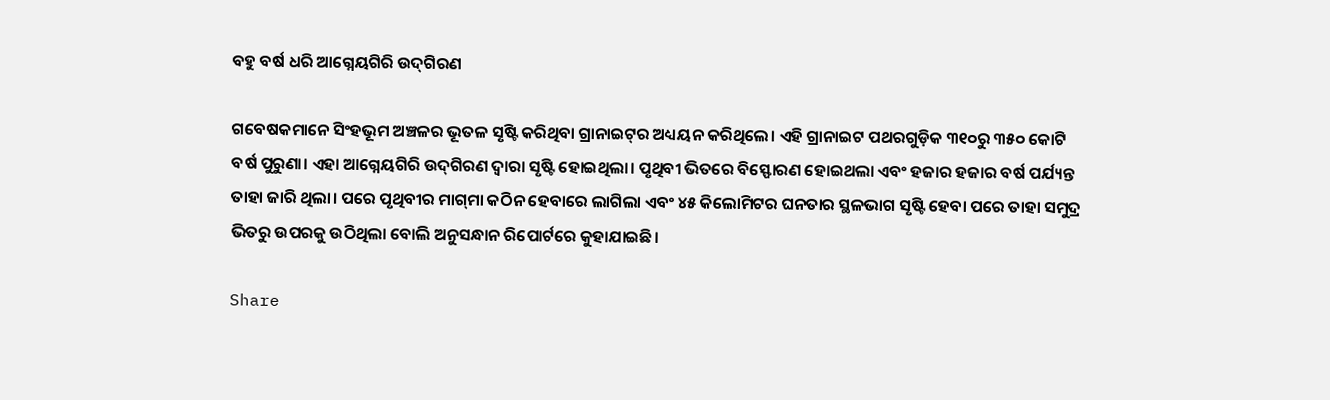ବହୁ ବର୍ଷ ଧରି ଆଗ୍ନେୟଗିରି ଉଦ୍‌ଗିରଣ

ଗବେଷକମାନେ ସିଂହଭୂମ ଅଞ୍ଚଳର ଭୂତଳ ସୃଷ୍ଟି କରିଥିବା ଗ୍ରାନାଇଟ୍‌ର ଅଧ୍ୟୟନ କରିଥିଲେ। ଏହି ଗ୍ରାନାଇଟ ପଥରଗୁଡ଼ିକ ୩୧୦ରୁ ୩୫୦ କୋଟି ବର୍ଷ ପୁରୁଣା। ଏହା ଆଗ୍ନେୟଗିରି ଉଦ୍‌ଗିରଣ ଦ୍ୱାରା ସୃଷ୍ଟି ହୋଇଥିଲା। ପୃଥିବୀ ଭିତରେ ବିସ୍ଫୋରଣ ହୋଇଥଲା ଏବଂ ହଜାର ହଜାର ବର୍ଷ ପର୍ଯ୍ୟନ୍ତ ତାହା ଜାରି ଥିଲା। ପରେ ପୃଥିବୀର ମାଗ୍‌ମା କଠିନ ହେବାରେ ଲାଗିଲା ଏବଂ ୪୫ କିଲୋମିଟର ଘନତାର ସ୍ଥଳଭାଗ ସୃଷ୍ଟି ହେବା ପରେ ତାହା ସମୁଦ୍ର ଭିତରୁ ଉପରକୁ ଉଠିଥିଲା ବୋଲି ଅନୁସନ୍ଧାନ ରିପୋର୍ଟରେ କୁହାଯାଇଛି।

Share